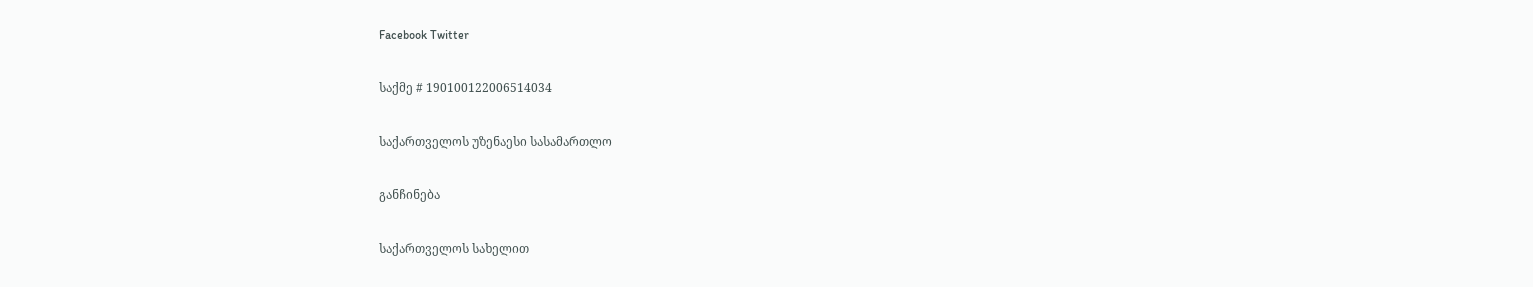Facebook Twitter

საქმე # 190100122006514034

საქართველოს უზენაესი სასამართლო

განჩინება

საქართველოს სახელით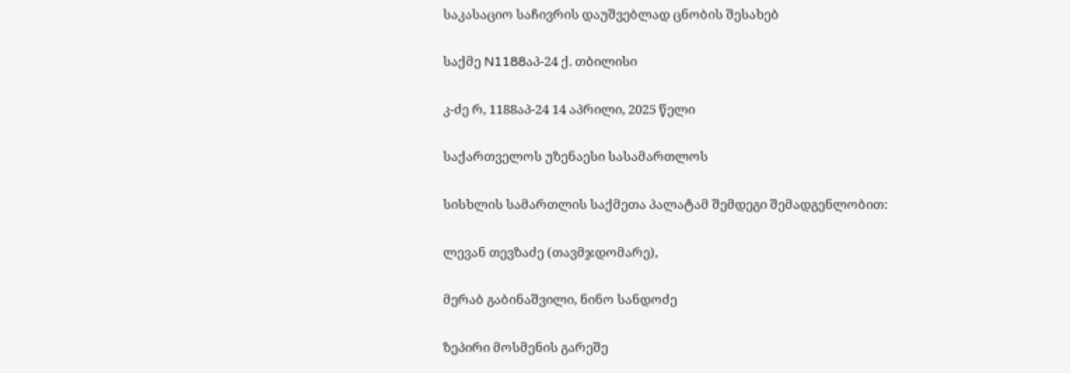საკასაციო საჩივრის დაუშვებლად ცნობის შესახებ

საქმე N1188აპ-24 ქ. თბილისი

კ-ძე რ, 1188აპ-24 14 აპრილი, 2025 წელი

საქართველოს უზენაესი სასამართლოს

სისხლის სამართლის საქმეთა პალატამ შემდეგი შემადგენლობით:

ლევან თევზაძე (თავმჯდომარე),

მერაბ გაბინაშვილი, ნინო სანდოძე

ზეპირი მოსმენის გარეშე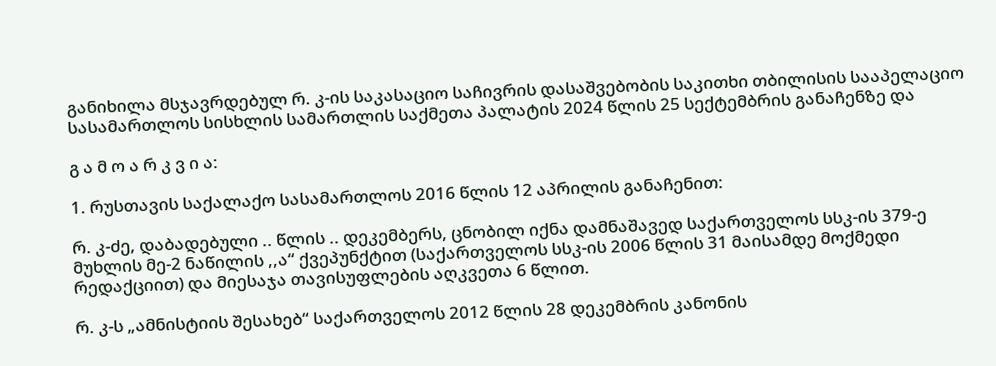განიხილა მსჯავრდებულ რ. კ-ის საკასაციო საჩივრის დასაშვებობის საკითხი თბილისის სააპელაციო სასამართლოს სისხლის სამართლის საქმეთა პალატის 2024 წლის 25 სექტემბრის განაჩენზე და

გ ა მ ო ა რ კ ვ ი ა:

1. რუსთავის საქალაქო სასამართლოს 2016 წლის 12 აპრილის განაჩენით:

რ. კ-ძე, დაბადებული .. წლის .. დეკემბერს, ცნობილ იქნა დამნაშავედ საქართველოს სსკ-ის 379-ე მუხლის მე-2 ნაწილის ,,ა“ ქვეპუნქტით (საქართველოს სსკ-ის 2006 წლის 31 მაისამდე მოქმედი რედაქციით) და მიესაჯა თავისუფლების აღკვეთა 6 წლით.

რ. კ-ს „ამნისტიის შესახებ“ საქართველოს 2012 წლის 28 დეკემბრის კანონის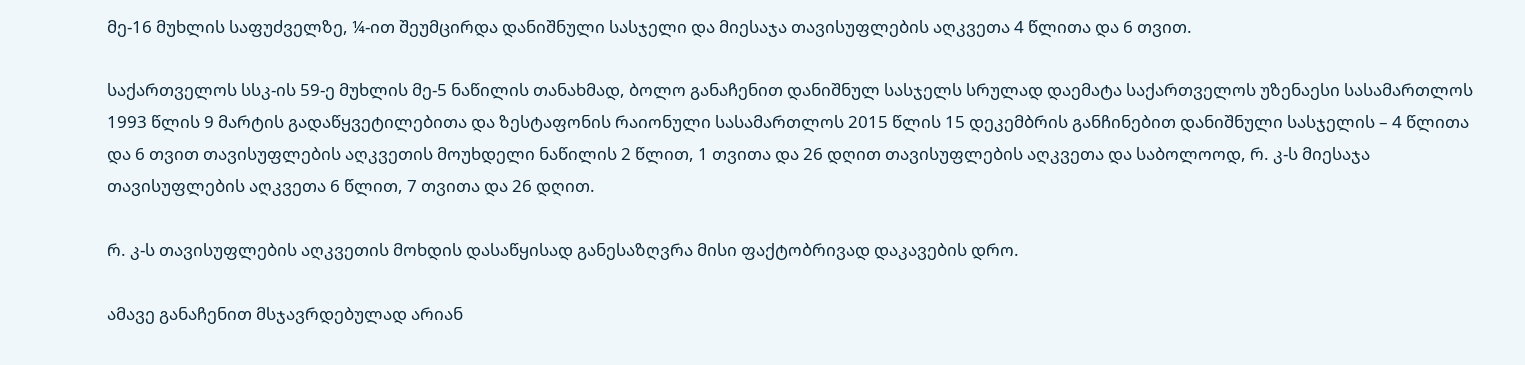მე-16 მუხლის საფუძველზე, ¼-ით შეუმცირდა დანიშნული სასჯელი და მიესაჯა თავისუფლების აღკვეთა 4 წლითა და 6 თვით.

საქართველოს სსკ-ის 59-ე მუხლის მე-5 ნაწილის თანახმად, ბოლო განაჩენით დანიშნულ სასჯელს სრულად დაემატა საქართველოს უზენაესი სასამართლოს 1993 წლის 9 მარტის გადაწყვეტილებითა და ზესტაფონის რაიონული სასამართლოს 2015 წლის 15 დეკემბრის განჩინებით დანიშნული სასჯელის – 4 წლითა და 6 თვით თავისუფლების აღკვეთის მოუხდელი ნაწილის 2 წლით, 1 თვითა და 26 დღით თავისუფლების აღკვეთა და საბოლოოდ, რ. კ-ს მიესაჯა თავისუფლების აღკვეთა 6 წლით, 7 თვითა და 26 დღით.

რ. კ-ს თავისუფლების აღკვეთის მოხდის დასაწყისად განესაზღვრა მისი ფაქტობრივად დაკავების დრო.

ამავე განაჩენით მსჯავრდებულად არიან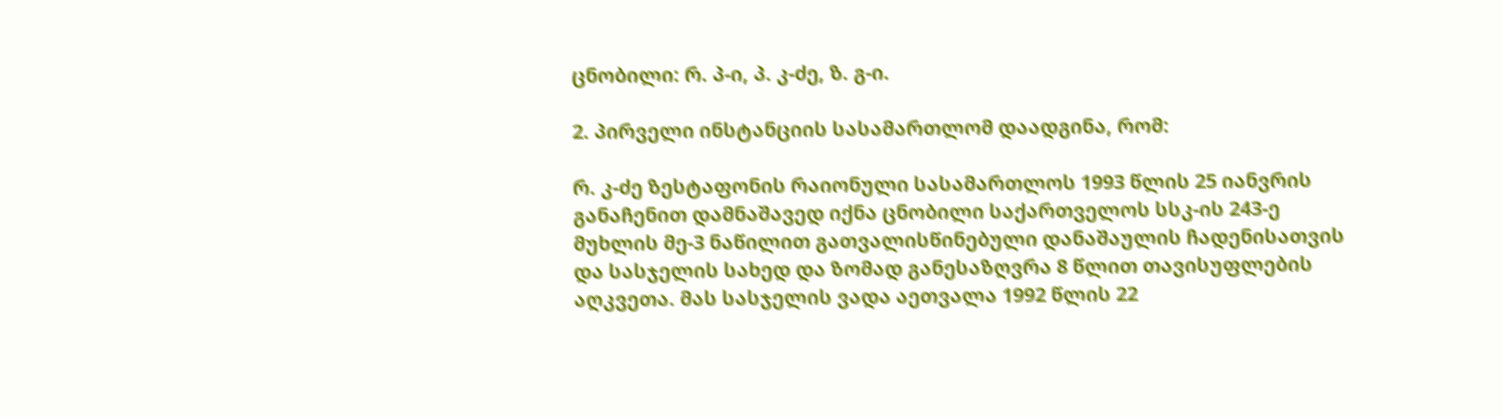ცნობილი: რ. პ-ი, პ. კ-ძე, ზ. გ-ი.

2. პირველი ინსტანციის სასამართლომ დაადგინა, რომ:

რ. კ-ძე ზესტაფონის რაიონული სასამართლოს 1993 წლის 25 იანვრის განაჩენით დამნაშავედ იქნა ცნობილი საქართველოს სსკ-ის 243-ე მუხლის მე-3 ნაწილით გათვალისწინებული დანაშაულის ჩადენისათვის და სასჯელის სახედ და ზომად განესაზღვრა 8 წლით თავისუფლების აღკვეთა. მას სასჯელის ვადა აეთვალა 1992 წლის 22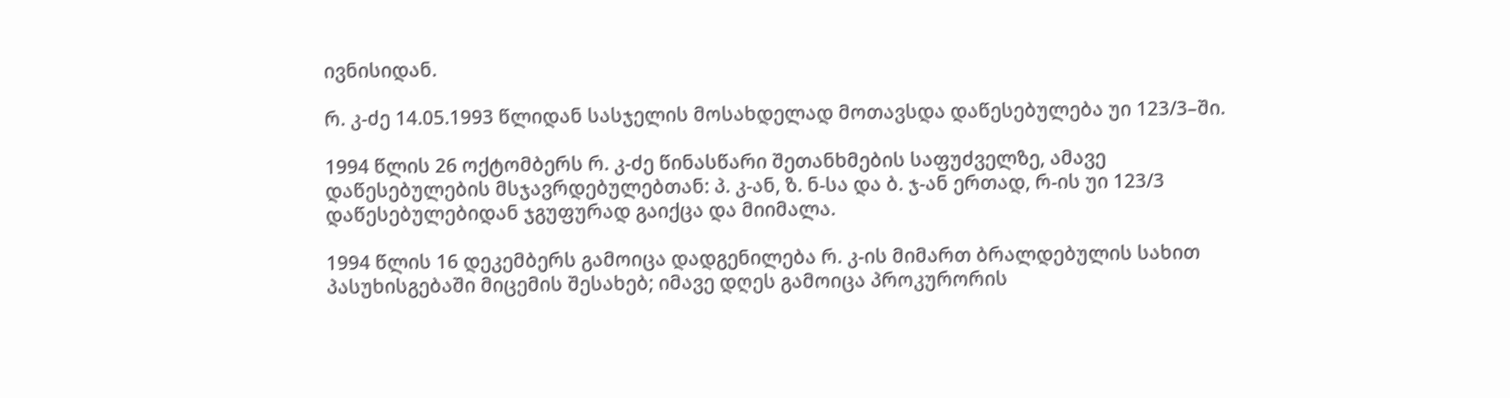ივნისიდან.

რ. კ-ძე 14.05.1993 წლიდან სასჯელის მოსახდელად მოთავსდა დაწესებულება უი 123/3–ში.

1994 წლის 26 ოქტომბერს რ. კ-ძე წინასწარი შეთანხმების საფუძველზე, ამავე დაწესებულების მსჯავრდებულებთან: პ. კ-ან, ზ. ნ-სა და ბ. ჯ-ან ერთად, რ-ის უი 123/3 დაწესებულებიდან ჯგუფურად გაიქცა და მიიმალა.

1994 წლის 16 დეკემბერს გამოიცა დადგენილება რ. კ-ის მიმართ ბრალდებულის სახით პასუხისგებაში მიცემის შესახებ; იმავე დღეს გამოიცა პროკურორის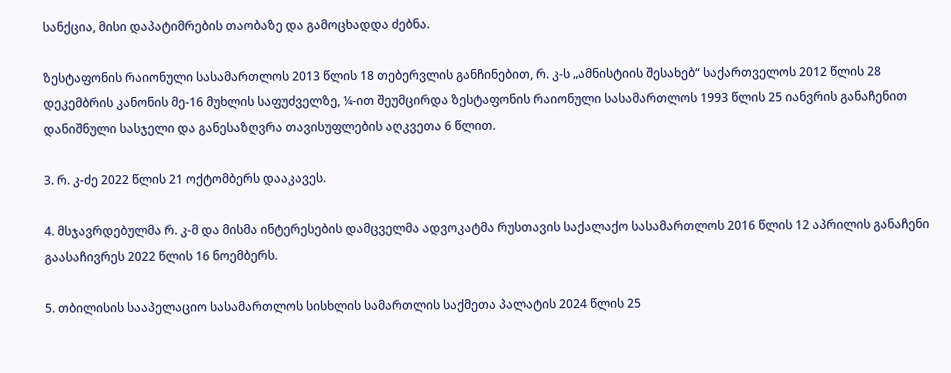სანქცია, მისი დაპატიმრების თაობაზე და გამოცხადდა ძებნა.

ზესტაფონის რაიონული სასამართლოს 2013 წლის 18 თებერვლის განჩინებით, რ. კ-ს „ამნისტიის შესახებ“ საქართველოს 2012 წლის 28 დეკემბრის კანონის მე-16 მუხლის საფუძველზე, ¼-ით შეუმცირდა ზესტაფონის რაიონული სასამართლოს 1993 წლის 25 იანვრის განაჩენით დანიშნული სასჯელი და განესაზღვრა თავისუფლების აღკვეთა 6 წლით.

3. რ. კ-ძე 2022 წლის 21 ოქტომბერს დააკავეს.

4. მსჯავრდებულმა რ. კ-მ და მისმა ინტერესების დამცველმა ადვოკატმა რუსთავის საქალაქო სასამართლოს 2016 წლის 12 აპრილის განაჩენი გაასაჩივრეს 2022 წლის 16 ნოემბერს.

5. თბილისის სააპელაციო სასამართლოს სისხლის სამართლის საქმეთა პალატის 2024 წლის 25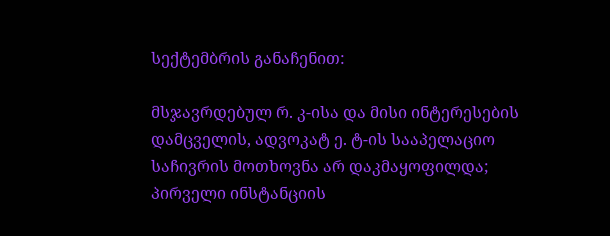სექტემბრის განაჩენით:

მსჯავრდებულ რ. კ-ისა და მისი ინტერესების დამცველის, ადვოკატ ე. ტ-ის სააპელაციო საჩივრის მოთხოვნა არ დაკმაყოფილდა; პირველი ინსტანციის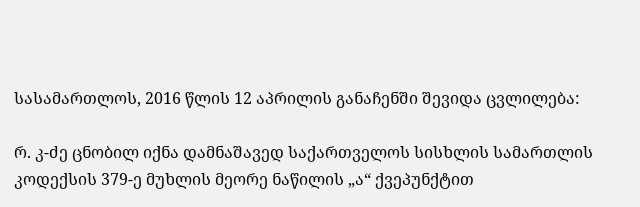სასამართლოს, 2016 წლის 12 აპრილის განაჩენში შევიდა ცვლილება:

რ. კ-ძე ცნობილ იქნა დამნაშავედ საქართველოს სისხლის სამართლის კოდექსის 379-ე მუხლის მეორე ნაწილის „ა“ ქვეპუნქტით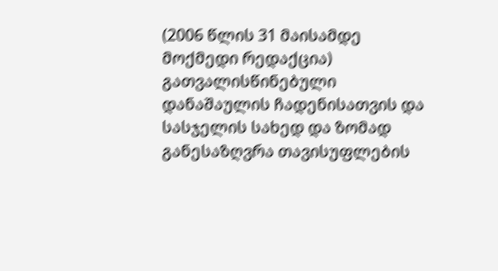(2006 წლის 31 მაისამდე მოქმედი რედაქცია) გათვალისწინებული დანაშაულის ჩადენისათვის და სასჯელის სახედ და ზომად განესაზღვრა თავისუფლების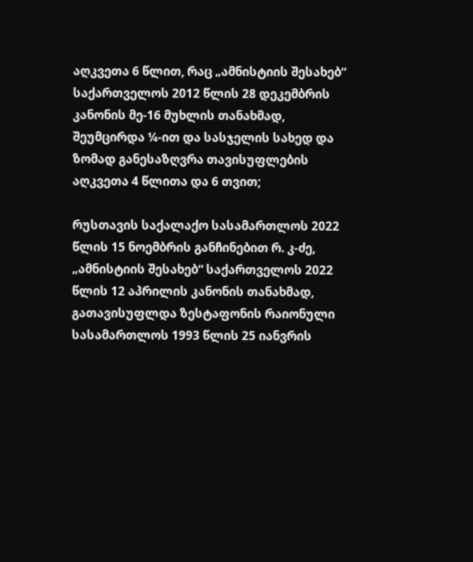აღკვეთა 6 წლით, რაც „ამნისტიის შესახებ“ საქართველოს 2012 წლის 28 დეკემბრის კანონის მე-16 მუხლის თანახმად, შეუმცირდა ¼-ით და სასჯელის სახედ და ზომად განესაზღვრა თავისუფლების აღკვეთა 4 წლითა და 6 თვით;

რუსთავის საქალაქო სასამართლოს 2022 წლის 15 ნოემბრის განჩინებით რ. კ-ძე, „ამნისტიის შესახებ“ საქართველოს 2022 წლის 12 აპრილის კანონის თანახმად, გათავისუფლდა ზესტაფონის რაიონული სასამართლოს 1993 წლის 25 იანვრის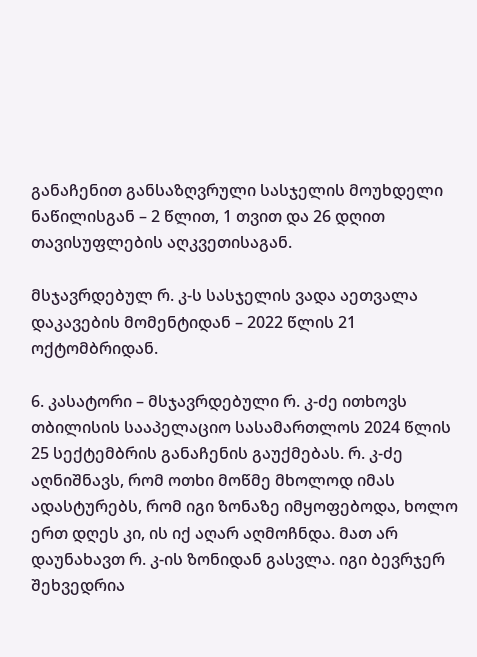განაჩენით განსაზღვრული სასჯელის მოუხდელი ნაწილისგან – 2 წლით, 1 თვით და 26 დღით თავისუფლების აღკვეთისაგან.

მსჯავრდებულ რ. კ-ს სასჯელის ვადა აეთვალა დაკავების მომენტიდან – 2022 წლის 21 ოქტომბრიდან.

6. კასატორი – მსჯავრდებული რ. კ-ძე ითხოვს თბილისის სააპელაციო სასამართლოს 2024 წლის 25 სექტემბრის განაჩენის გაუქმებას. რ. კ-ძე აღნიშნავს, რომ ოთხი მოწმე მხოლოდ იმას ადასტურებს, რომ იგი ზონაზე იმყოფებოდა, ხოლო ერთ დღეს კი, ის იქ აღარ აღმოჩნდა. მათ არ დაუნახავთ რ. კ-ის ზონიდან გასვლა. იგი ბევრჯერ შეხვედრია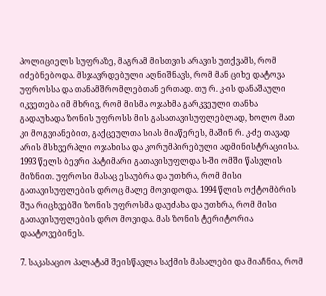პოლიციელს სუფრაზე, მაგრამ მისთვის არავის უთქვამს, რომ იძებნებოდა. მსჯავრდებული აღნიშნავს, რომ მან ციხე დატოვა უფროსსა და თანამშრომლებთან ერთად. თუ რ. კ-ის დანაშაული იკვეთება იმ მხრივ, რომ მისმა ოჯახმა გარკვეული თანხა გადაუხადა ზონის უფროსს მის გასათავისუფლებლად, ხოლო მათ კი მოგვიანებით, გაქცეულთა სიას მიაწერეს, მაშინ რ. კ-ძე თავად არის მსხვერპლი ოჯახისა და კორუმპირებული ადმინისტრაციისა. 1993 წელს ბევრი პატიმარი გათავისუფლდა ს-ში ომში წასვლის მიზნით. უფროსი მასაც ესაუბრა და უთხრა, რომ მისი გათავისუფლების დროც მალე მოვიდოდა. 1994 წლის ოქტომბრის შუა რიცხვებში ზონის უფროსმა დაუძახა და უთხრა, რომ მისი გათავისუფლების დრო მოვიდა. მას ზონის ტერიტორია დაატოვებინეს.

7. საკასაციო პალატამ შეისწავლა საქმის მასალები და მიაჩნია, რომ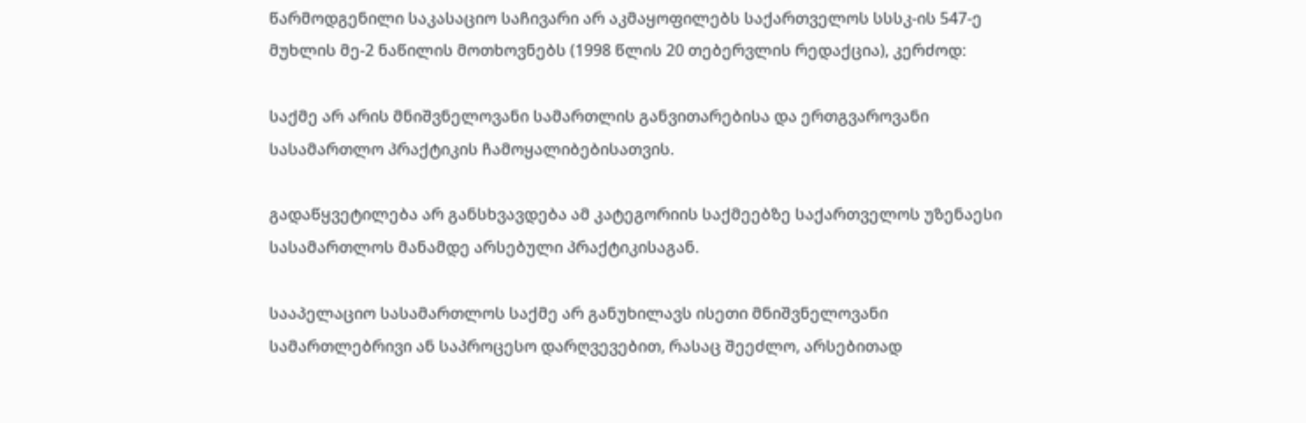წარმოდგენილი საკასაციო საჩივარი არ აკმაყოფილებს საქართველოს სსსკ-ის 547-ე მუხლის მე-2 ნაწილის მოთხოვნებს (1998 წლის 20 თებერვლის რედაქცია), კერძოდ:

საქმე არ არის მნიშვნელოვანი სამართლის განვითარებისა და ერთგვაროვანი სასამართლო პრაქტიკის ჩამოყალიბებისათვის.

გადაწყვეტილება არ განსხვავდება ამ კატეგორიის საქმეებზე საქართველოს უზენაესი სასამართლოს მანამდე არსებული პრაქტიკისაგან.

სააპელაციო სასამართლოს საქმე არ განუხილავს ისეთი მნიშვნელოვანი სამართლებრივი ან საპროცესო დარღვევებით, რასაც შეეძლო, არსებითად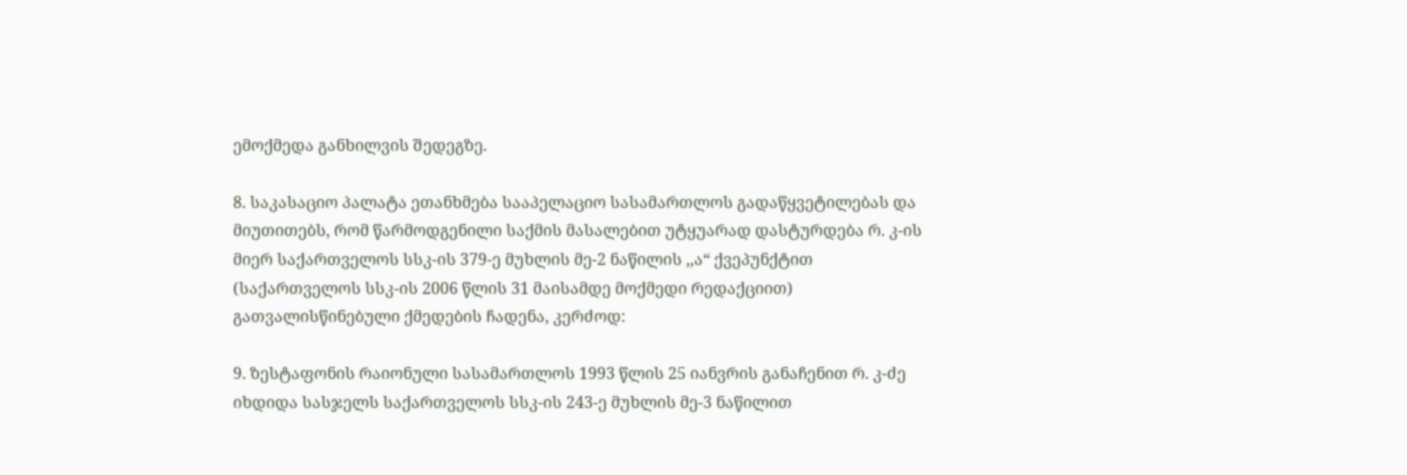ემოქმედა განხილვის შედეგზე.

8. საკასაციო პალატა ეთანხმება სააპელაციო სასამართლოს გადაწყვეტილებას და მიუთითებს, რომ წარმოდგენილი საქმის მასალებით უტყუარად დასტურდება რ. კ-ის მიერ საქართველოს სსკ-ის 379-ე მუხლის მე-2 ნაწილის ,,ა“ ქვეპუნქტით (საქართველოს სსკ-ის 2006 წლის 31 მაისამდე მოქმედი რედაქციით) გათვალისწინებული ქმედების ჩადენა, კერძოდ:

9. ზესტაფონის რაიონული სასამართლოს 1993 წლის 25 იანვრის განაჩენით რ. კ-ძე იხდიდა სასჯელს საქართველოს სსკ-ის 243-ე მუხლის მე-3 ნაწილით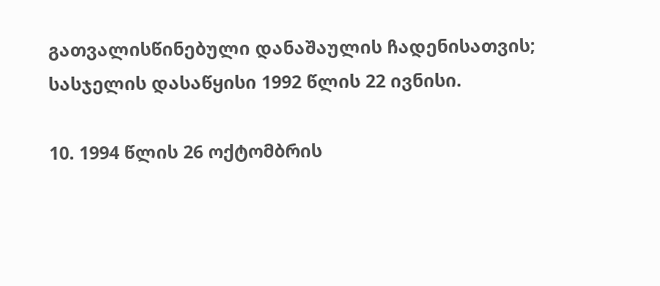გათვალისწინებული დანაშაულის ჩადენისათვის; სასჯელის დასაწყისი 1992 წლის 22 ივნისი.

10. 1994 წლის 26 ოქტომბრის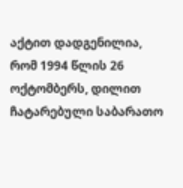აქტით დადგენილია, რომ 1994 წლის 26 ოქტომბერს, დილით ჩატარებული საბარათო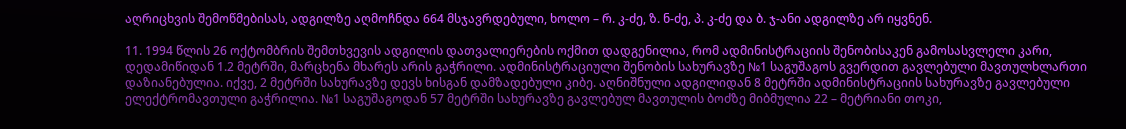აღრიცხვის შემოწმებისას, ადგილზე აღმოჩნდა 664 მსჯავრდებული, ხოლო – რ. კ-ძე, ზ. ნ-ძე, პ. კ-ძე და ბ. ჯ-ანი ადგილზე არ იყვნენ.

11. 1994 წლის 26 ოქტომბრის შემთხვევის ადგილის დათვალიერების ოქმით დადგენილია, რომ ადმინისტრაციის შენობისაკენ გამოსასვლელი კარი, დედამიწიდან 1.2 მეტრში, მარცხენა მხარეს არის გაჭრილი. ადმინისტრაციული შენობის სახურავზე №1 საგუშაგოს გვერდით გავლებული მავთულხლართი დაზიანებულია. იქვე, 2 მეტრში სახურავზე დევს ხისგან დამზადებული კიბე. აღნიშნული ადგილიდან 8 მეტრში ადმინისტრაციის სახურავზე გავლებული ელექტრომავთული გაჭრილია. №1 საგუშაგოდან 57 მეტრში სახურავზე გავლებულ მავთულის ბოძზე მიბმულია 22 – მეტრიანი თოკი,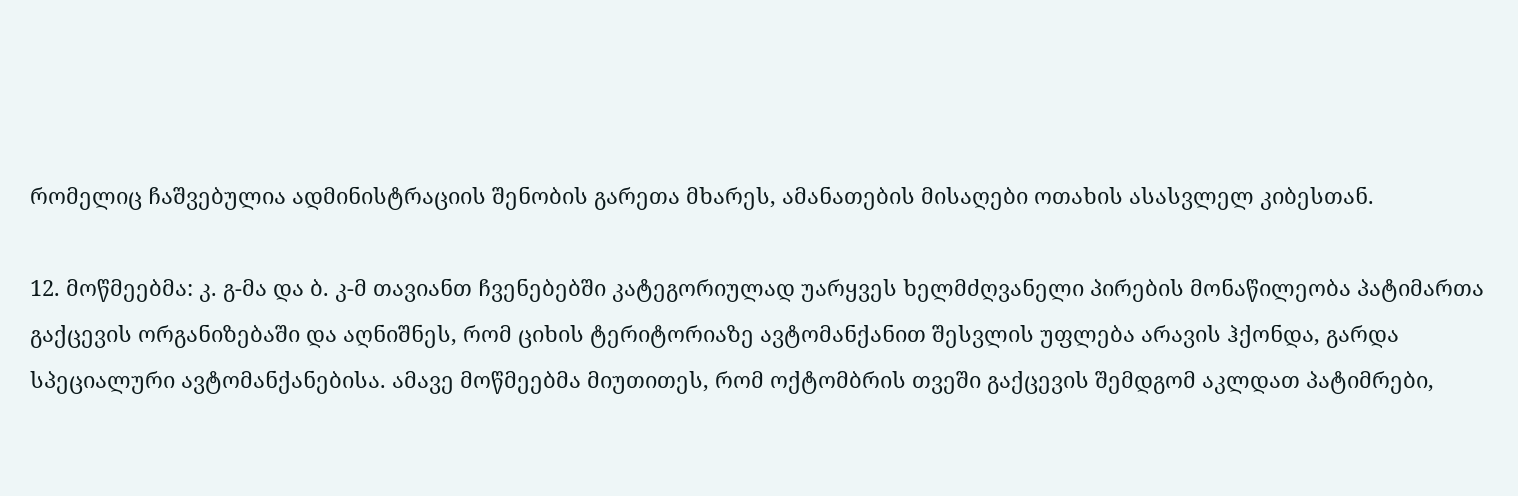რომელიც ჩაშვებულია ადმინისტრაციის შენობის გარეთა მხარეს, ამანათების მისაღები ოთახის ასასვლელ კიბესთან.

12. მოწმეებმა: კ. გ-მა და ბ. კ-მ თავიანთ ჩვენებებში კატეგორიულად უარყვეს ხელმძღვანელი პირების მონაწილეობა პატიმართა გაქცევის ორგანიზებაში და აღნიშნეს, რომ ციხის ტერიტორიაზე ავტომანქანით შესვლის უფლება არავის ჰქონდა, გარდა სპეციალური ავტომანქანებისა. ამავე მოწმეებმა მიუთითეს, რომ ოქტომბრის თვეში გაქცევის შემდგომ აკლდათ პატიმრები,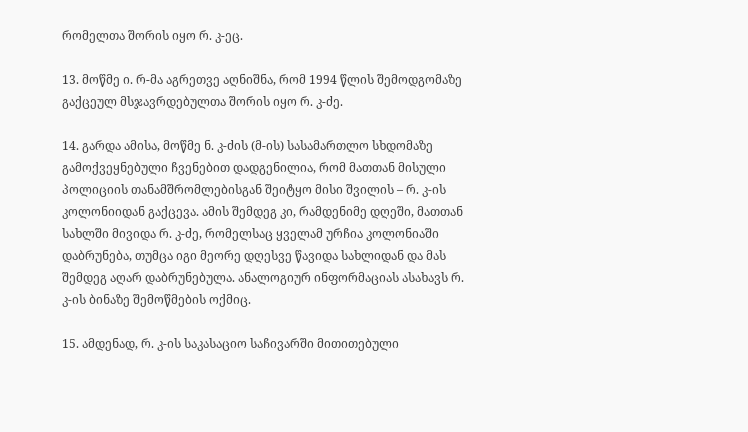რომელთა შორის იყო რ. კ-ეც.

13. მოწმე ი. რ-მა აგრეთვე აღნიშნა, რომ 1994 წლის შემოდგომაზე გაქცეულ მსჯავრდებულთა შორის იყო რ. კ-ძე.

14. გარდა ამისა, მოწმე ნ. კ-ძის (მ-ის) სასამართლო სხდომაზე გამოქვეყნებული ჩვენებით დადგენილია, რომ მათთან მისული პოლიციის თანამშრომლებისგან შეიტყო მისი შვილის – რ. კ-ის კოლონიიდან გაქცევა. ამის შემდეგ კი, რამდენიმე დღეში, მათთან სახლში მივიდა რ. კ-ძე, რომელსაც ყველამ ურჩია კოლონიაში დაბრუნება, თუმცა იგი მეორე დღესვე წავიდა სახლიდან და მას შემდეგ აღარ დაბრუნებულა. ანალოგიურ ინფორმაციას ასახავს რ. კ-ის ბინაზე შემოწმების ოქმიც.

15. ამდენად, რ. კ-ის საკასაციო საჩივარში მითითებული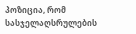პოზიცია, რომ სასჯელაღსრულების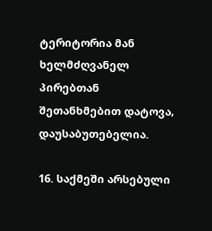ტერიტორია მან ხელმძღვანელ პირებთან შეთანხმებით დატოვა, დაუსაბუთებელია.

16. საქმეში არსებული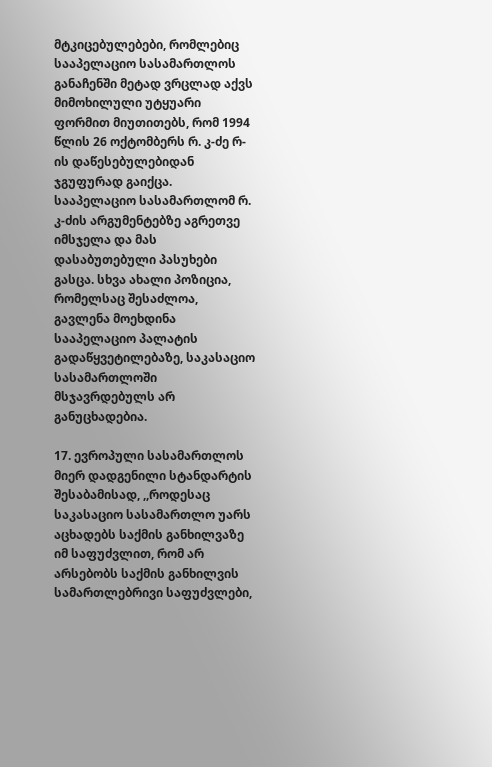მტკიცებულებები, რომლებიც სააპელაციო სასამართლოს განაჩენში მეტად ვრცლად აქვს მიმოხილული უტყუარი ფორმით მიუთითებს, რომ 1994 წლის 26 ოქტომბერს რ. კ-ძე რ-ის დაწესებულებიდან ჯგუფურად გაიქცა. სააპელაციო სასამართლომ რ. კ-ძის არგუმენტებზე აგრეთვე იმსჯელა და მას დასაბუთებული პასუხები გასცა. სხვა ახალი პოზიცია, რომელსაც შესაძლოა, გავლენა მოეხდინა სააპელაციო პალატის გადაწყვეტილებაზე, საკასაციო სასამართლოში მსჯავრდებულს არ განუცხადებია.

17. ევროპული სასამართლოს მიერ დადგენილი სტანდარტის შესაბამისად, ,,როდესაც საკასაციო სასამართლო უარს აცხადებს საქმის განხილვაზე იმ საფუძვლით, რომ არ არსებობს საქმის განხილვის სამართლებრივი საფუძვლები,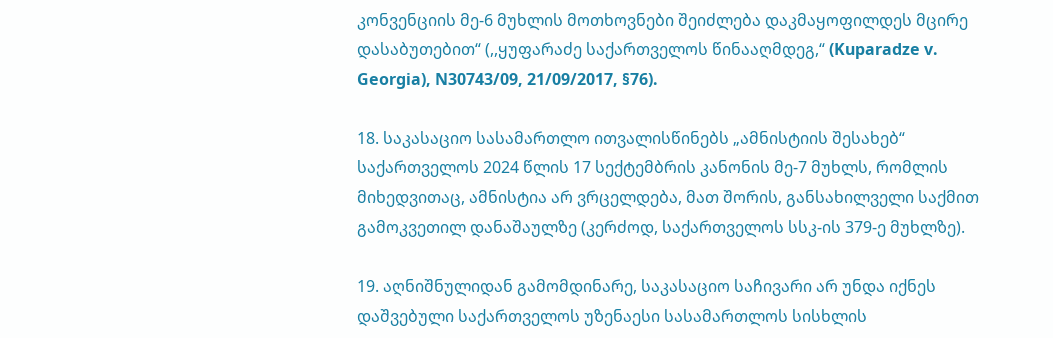კონვენციის მე-6 მუხლის მოთხოვნები შეიძლება დაკმაყოფილდეს მცირე დასაბუთებით“ (,,ყუფარაძე საქართველოს წინააღმდეგ,“ (Kuparadze v. Georgia), N30743/09, 21/09/2017, §76).

18. საკასაციო სასამართლო ითვალისწინებს „ამნისტიის შესახებ“ საქართველოს 2024 წლის 17 სექტემბრის კანონის მე-7 მუხლს, რომლის მიხედვითაც, ამნისტია არ ვრცელდება, მათ შორის, განსახილველი საქმით გამოკვეთილ დანაშაულზე (კერძოდ, საქართველოს სსკ-ის 379-ე მუხლზე).

19. აღნიშნულიდან გამომდინარე, საკასაციო საჩივარი არ უნდა იქნეს დაშვებული საქართველოს უზენაესი სასამართლოს სისხლის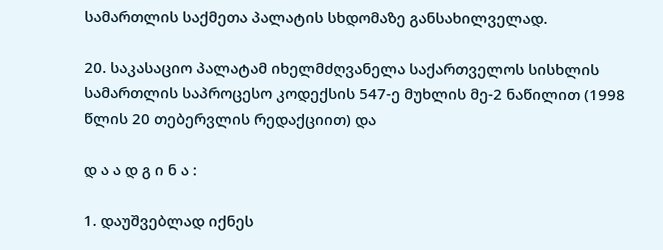სამართლის საქმეთა პალატის სხდომაზე განსახილველად.

20. საკასაციო პალატამ იხელმძღვანელა საქართველოს სისხლის სამართლის საპროცესო კოდექსის 547-ე მუხლის მე-2 ნაწილით (1998 წლის 20 თებერვლის რედაქციით) და

დ ა ა დ გ ი ნ ა :

1. დაუშვებლად იქნეს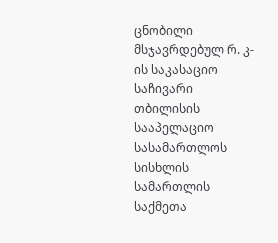ცნობილი მსჯავრდებულ რ. კ-ის საკასაციო საჩივარი თბილისის სააპელაციო სასამართლოს სისხლის სამართლის საქმეთა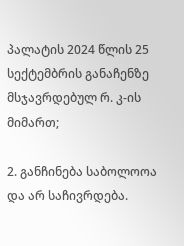პალატის 2024 წლის 25 სექტემბრის განაჩენზე მსჯავრდებულ რ. კ-ის მიმართ;

2. განჩინება საბოლოოა და არ საჩივრდება.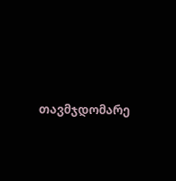თავმჯდომარე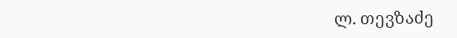ლ. თევზაძე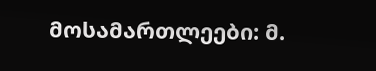მოსამართლეები: მ.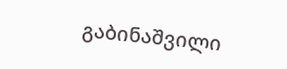გაბინაშვილი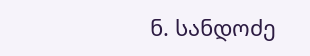ნ. სანდოძე